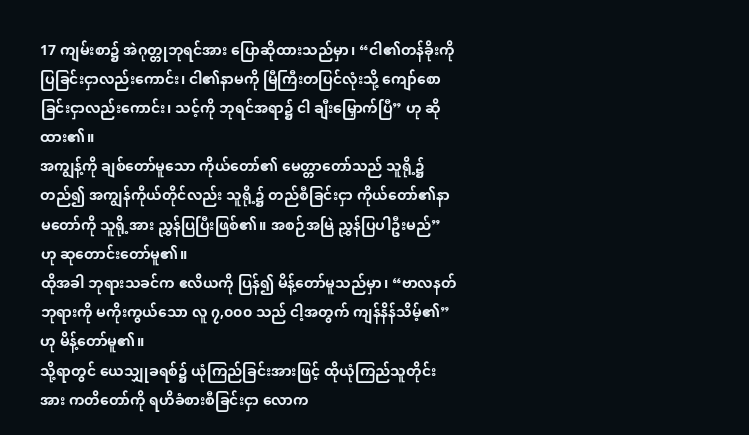17 ကျမ်းစာ၌ အဲဂုတ္တုဘုရင်အား ပြောဆိုထားသည်မှာ၊ “ငါ၏တန်ခိုးကို ပြခြင်းငှာလည်းကောင်း၊ ငါ၏နာမကို မြီကြီးတပြင်လုံးသို့ ကျော်စောခြင်းငှာလည်းကောင်း၊ သင့်ကို ဘုရင်အရာ၌ ငါ ချီးမြှောက်ပြီ” ဟု ဆိုထား၏။
အကျွန့်ကို ချစ်တော်မူသော ကိုယ်တော်၏ မေတ္တာတော်သည် သူရို့၌ တည်၍ အကျွန်ကိုယ်တိုင်လည်း သူရို့၌ တည်စီခြင်းငှာ ကိုယ်တော်၏နာမတော်ကို သူရို့အား ညွှန်ပြပြီးဖြစ်၏။ အစဉ်အမြဲ ညွှန်ပြပါဦးမည်” ဟု ဆုတောင်းတော်မူ၏။
ထိုအခါ ဘုရားသခင်က ဧလိယကို ပြန်၍ မိန့်တော်မူသည်မှာ၊ “ဗာလနတ်ဘုရားကို မကိုးကွယ်သော လူ ၇,၀၀၀ သည် ငါ့အတွက် ကျန်နိန်သိမ့်၏” ဟု မိန့်တော်မူ၏။
သို့ရာတွင် ယေသျှုခရစ်၌ ယုံကြည်ခြင်းအားဖြင့် ထိုယုံကြည်သူတိုင်းအား ကတိတော်ကို ရဟိခံစားစီခြင်းငှာ လောက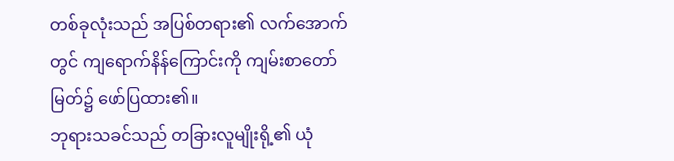တစ်ခုလုံးသည် အပြစ်တရား၏ လက်အောက်တွင် ကျရောက်နိန်ကြောင်းကို ကျမ်းစာတော်မြတ်၌ ဖော်ပြထား၏။
ဘုရားသခင်သည် တခြားလူမျိုးရို့၏ ယုံ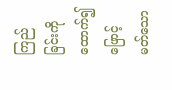ကြည်ခြင်းကိုထောက်၍ ဖြောင့်မတ်သော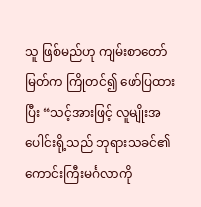သူ ဖြစ်မည်ဟု ကျမ်းစာတော်မြတ်က ကြိုတင်၍ ဖော်ပြထားပြီး “သင့်အားဖြင့် လူမျိုးအပေါင်းရို့သည် ဘုရားသခင်၏ ကောင်းကြီးမင်္ဂလာကို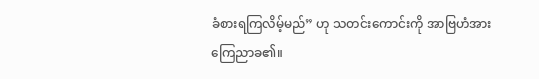ခံစားရကြလိမ့်မည်” ဟု သတင်းကောင်းကို အာဗြဟံအား ကြေညာခ၏။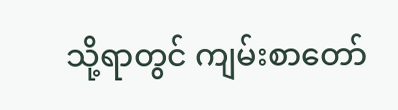သို့ရာတွင် ကျမ်းစာတော်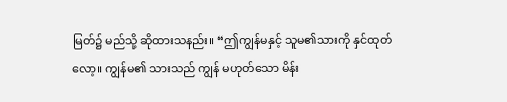မြတ်၌ မည်သို့ ဆိုထားသနည်း။ “ဤကျွန်မနှင့် သူမ၏သားကို နှင်ထုတ်လော့။ ကျွန်မ၏ သားသည် ကျွန် မဟုတ်သော မိန်း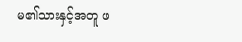မ၏သားနှင့်အတူ ဖ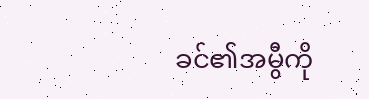ခင်၏အမွီကို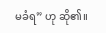မခံရ” ဟု ဆို၏။